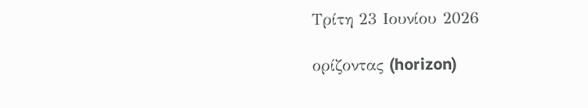Τρίτη 23 Ιουνίου 2026

ορίζοντας (horizon)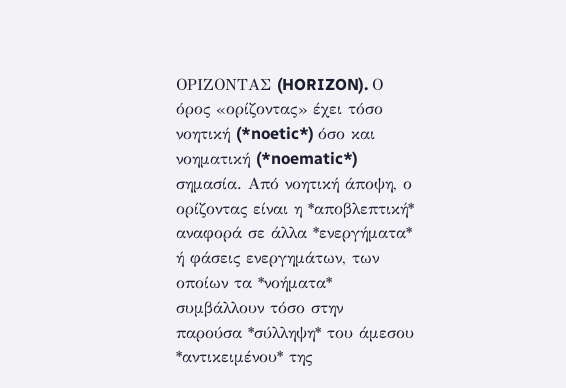ΟΡΙΖΟΝΤΑΣ (HORIZON). Ο όρος «ορίζοντας» έχει τόσο νοητική (*noetic*) όσο και νοηματική (*noematic*) σημασία. Από νοητική άποψη, ο ορίζοντας είναι η *αποβλεπτική* αναφορά σε άλλα *ενεργήματα* ή φάσεις ενεργημάτων, των οποίων τα *νοήματα* συμβάλλουν τόσο στην παρούσα *σύλληψη* του άμεσου *αντικειμένου* της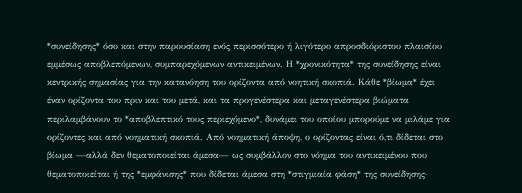*συνείδησης* όσο και στην παρουσίαση ενός περισσότερο ή λιγότερο απροσδιόριστου πλαισίου εμμέσως αποβλεπόμενων, συμπαρεχόμενων αντικειμένων. Η *χρονικότητα* της συνείδησης είναι κεντρικής σημασίας για την κατανόηση του ορίζοντα από νοητική σκοπιά. Κάθε *βίωμα* έχει έναν ορίζοντα του πριν και του μετά, και τα προγενέστερα και μεταγενέστερα βιώματα περιλαμβάνουν το *αποβλεπτικό τους περιεχόμενο*, δυνάμει του οποίου μπορούμε να μιλάμε για ορίζοντες και από νοηματική σκοπιά. Από νοηματική άποψη, ο ορίζοντας είναι ό,τι δίδεται στο βίωμα —αλλά δεν θεματοποιείται άμεσα— ως συμβάλλον στο νόημα του αντικειμένου που θεματοποιείται ή της *εμφάνισης* που δίδεται άμεσα στη *στιγμιαία φάση* της συνείδησης·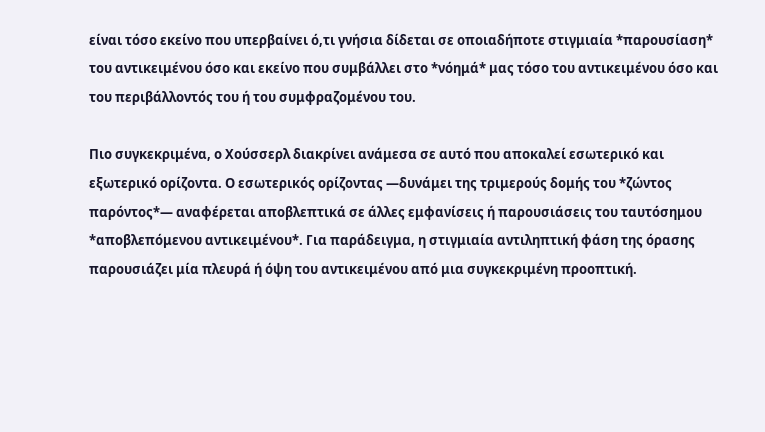είναι τόσο εκείνο που υπερβαίνει ό,τι γνήσια δίδεται σε οποιαδήποτε στιγμιαία *παρουσίαση* του αντικειμένου όσο και εκείνο που συμβάλλει στο *νόημά* μας τόσο του αντικειμένου όσο και του περιβάλλοντός του ή του συμφραζομένου του.

Πιο συγκεκριμένα, ο Χούσσερλ διακρίνει ανάμεσα σε αυτό που αποκαλεί εσωτερικό και εξωτερικό ορίζοντα. Ο εσωτερικός ορίζοντας —δυνάμει της τριμερούς δομής του *ζώντος παρόντος*— αναφέρεται αποβλεπτικά σε άλλες εμφανίσεις ή παρουσιάσεις του ταυτόσημου *αποβλεπόμενου αντικειμένου*. Για παράδειγμα, η στιγμιαία αντιληπτική φάση της όρασης παρουσιάζει μία πλευρά ή όψη του αντικειμένου από μια συγκεκριμένη προοπτική.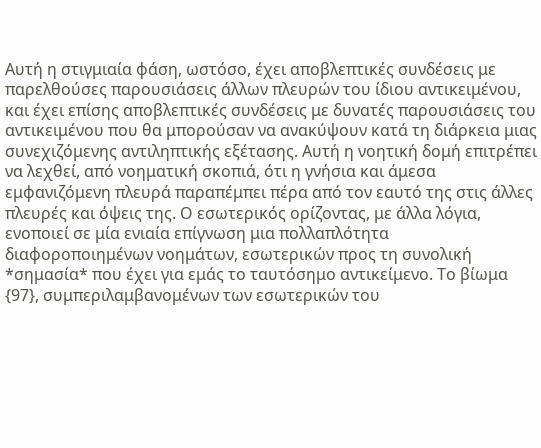Αυτή η στιγμιαία φάση, ωστόσο, έχει αποβλεπτικές συνδέσεις με παρελθούσες παρουσιάσεις άλλων πλευρών του ίδιου αντικειμένου, και έχει επίσης αποβλεπτικές συνδέσεις με δυνατές παρουσιάσεις του αντικειμένου που θα μπορούσαν να ανακύψουν κατά τη διάρκεια μιας συνεχιζόμενης αντιληπτικής εξέτασης. Αυτή η νοητική δομή επιτρέπει να λεχθεί, από νοηματική σκοπιά, ότι η γνήσια και άμεσα εμφανιζόμενη πλευρά παραπέμπει πέρα από τον εαυτό της στις άλλες πλευρές και όψεις της. Ο εσωτερικός ορίζοντας, με άλλα λόγια, ενοποιεί σε μία ενιαία επίγνωση μια πολλαπλότητα διαφοροποιημένων νοημάτων, εσωτερικών προς τη συνολική *σημασία* που έχει για εμάς το ταυτόσημο αντικείμενο. Το βίωμα {97}, συμπεριλαμβανομένων των εσωτερικών του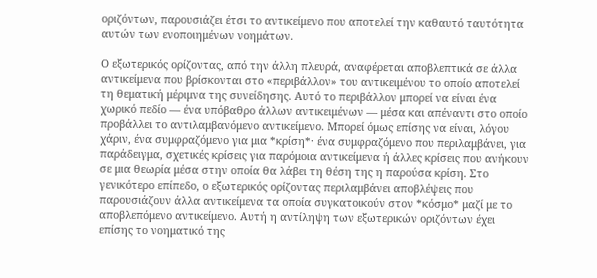οριζόντων, παρουσιάζει έτσι το αντικείμενο που αποτελεί την καθαυτό ταυτότητα αυτών των ενοποιημένων νοημάτων.

Ο εξωτερικός ορίζοντας, από την άλλη πλευρά, αναφέρεται αποβλεπτικά σε άλλα αντικείμενα που βρίσκονται στο «περιβάλλον» του αντικειμένου το οποίο αποτελεί τη θεματική μέριμνα της συνείδησης. Αυτό το περιβάλλον μπορεί να είναι ένα χωρικό πεδίο — ένα υπόβαθρο άλλων αντικειμένων — μέσα και απέναντι στο οποίο προβάλλει το αντιλαμβανόμενο αντικείμενο. Μπορεί όμως επίσης να είναι, λόγου χάριν, ένα συμφραζόμενο για μια *κρίση*· ένα συμφραζόμενο που περιλαμβάνει, για παράδειγμα, σχετικές κρίσεις για παρόμοια αντικείμενα ή άλλες κρίσεις που ανήκουν σε μια θεωρία μέσα στην οποία θα λάβει τη θέση της η παρούσα κρίση. Στο γενικότερο επίπεδο, ο εξωτερικός ορίζοντας περιλαμβάνει αποβλέψεις που παρουσιάζουν άλλα αντικείμενα τα οποία συγκατοικούν στον *κόσμο* μαζί με το αποβλεπόμενο αντικείμενο. Αυτή η αντίληψη των εξωτερικών οριζόντων έχει επίσης το νοηματικό της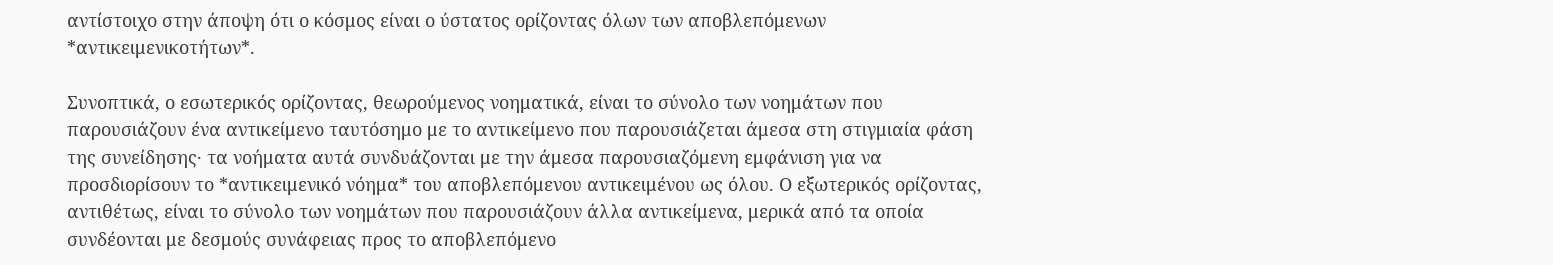αντίστοιχο στην άποψη ότι ο κόσμος είναι ο ύστατος ορίζοντας όλων των αποβλεπόμενων *αντικειμενικοτήτων*.

Συνοπτικά, ο εσωτερικός ορίζοντας, θεωρούμενος νοηματικά, είναι το σύνολο των νοημάτων που παρουσιάζουν ένα αντικείμενο ταυτόσημο με το αντικείμενο που παρουσιάζεται άμεσα στη στιγμιαία φάση της συνείδησης· τα νοήματα αυτά συνδυάζονται με την άμεσα παρουσιαζόμενη εμφάνιση για να προσδιορίσουν το *αντικειμενικό νόημα* του αποβλεπόμενου αντικειμένου ως όλου. Ο εξωτερικός ορίζοντας, αντιθέτως, είναι το σύνολο των νοημάτων που παρουσιάζουν άλλα αντικείμενα, μερικά από τα οποία συνδέονται με δεσμούς συνάφειας προς το αποβλεπόμενο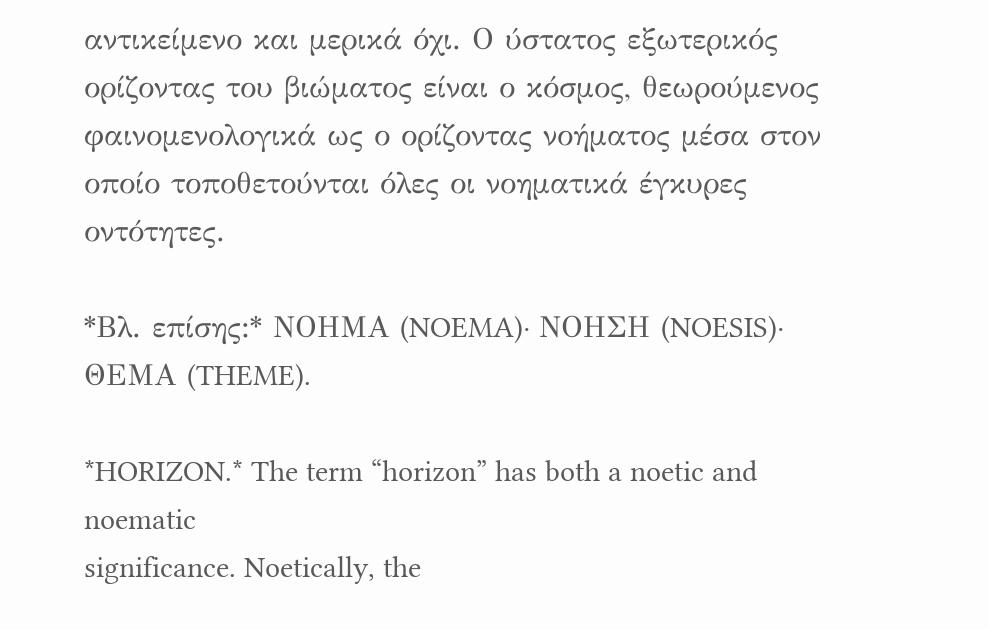αντικείμενο και μερικά όχι. Ο ύστατος εξωτερικός ορίζοντας του βιώματος είναι ο κόσμος, θεωρούμενος φαινομενολογικά ως ο ορίζοντας νοήματος μέσα στον οποίο τοποθετούνται όλες οι νοηματικά έγκυρες οντότητες.

*Βλ. επίσης:* ΝΟΗΜΑ (NOEMA)· ΝΟΗΣΗ (NOESIS)· ΘΕΜΑ (THEME).

*HORIZON.* The term “horizon” has both a noetic and noematic
significance. Noetically, the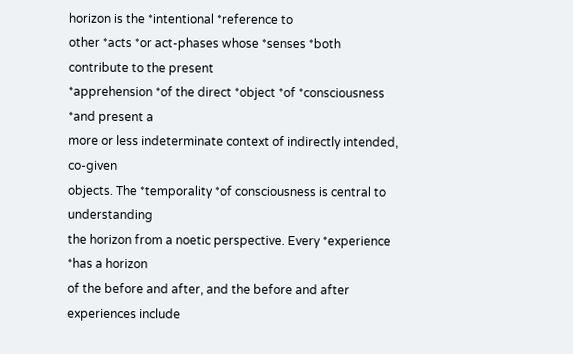horizon is the *intentional *reference to
other *acts *or act-phases whose *senses *both contribute to the present
*apprehension *of the direct *object *of *consciousness *and present a
more or less indeterminate context of indirectly intended, co-given
objects. The *temporality *of consciousness is central to understanding
the horizon from a noetic perspective. Every *experience *has a horizon
of the before and after, and the before and after experiences include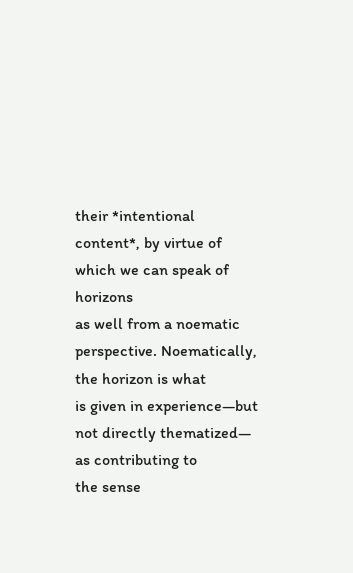their *intentional content*, by virtue of which we can speak of horizons
as well from a noematic perspective. Noematically, the horizon is what
is given in experience—but not directly thematized— as contributing to
the sense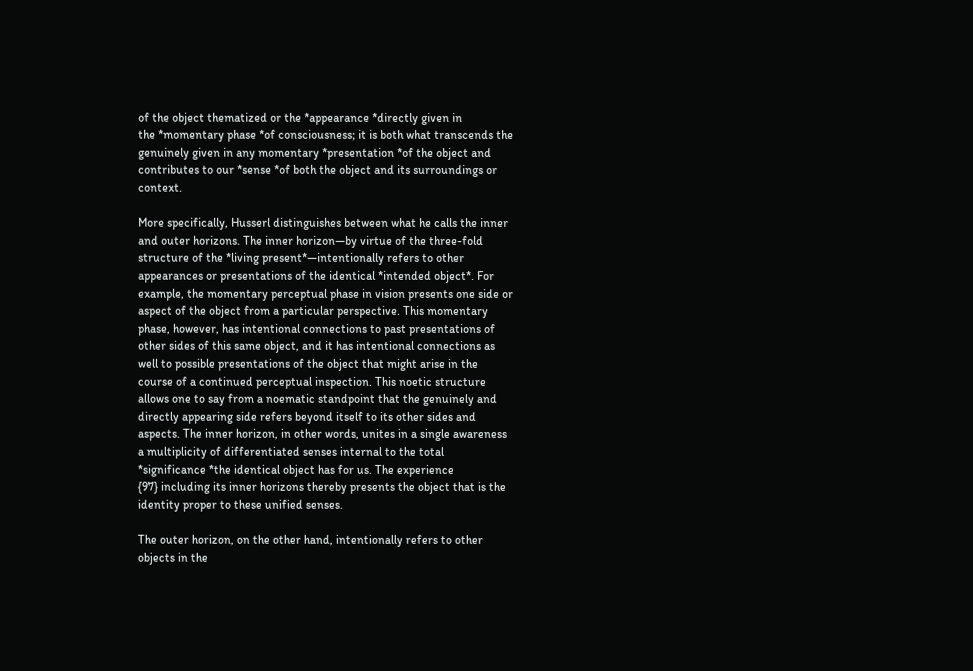of the object thematized or the *appearance *directly given in
the *momentary phase *of consciousness; it is both what transcends the
genuinely given in any momentary *presentation *of the object and
contributes to our *sense *of both the object and its surroundings or
context.

More specifically, Husserl distinguishes between what he calls the inner
and outer horizons. The inner horizon—by virtue of the three-fold
structure of the *living present*—intentionally refers to other
appearances or presentations of the identical *intended object*. For
example, the momentary perceptual phase in vision presents one side or
aspect of the object from a particular perspective. This momentary
phase, however, has intentional connections to past presentations of
other sides of this same object, and it has intentional connections as
well to possible presentations of the object that might arise in the
course of a continued perceptual inspection. This noetic structure
allows one to say from a noematic standpoint that the genuinely and
directly appearing side refers beyond itself to its other sides and
aspects. The inner horizon, in other words, unites in a single awareness
a multiplicity of differentiated senses internal to the total
*significance *the identical object has for us. The experience
{97} including its inner horizons thereby presents the object that is the
identity proper to these unified senses.

The outer horizon, on the other hand, intentionally refers to other
objects in the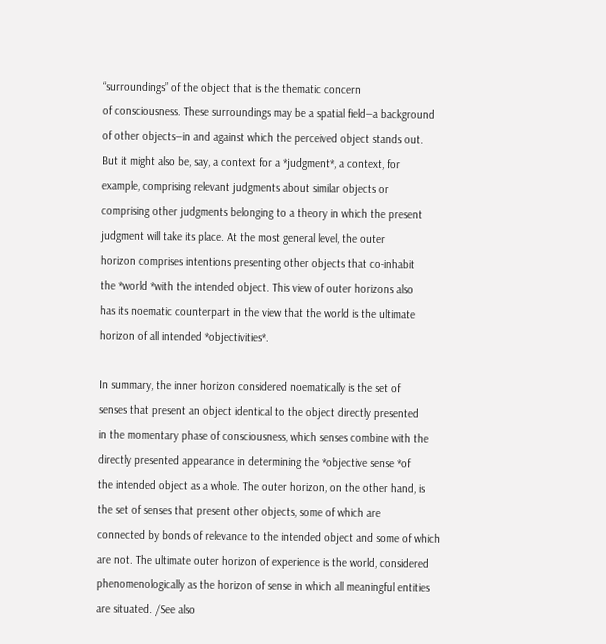“surroundings” of the object that is the thematic concern
of consciousness. These surroundings may be a spatial field—a background
of other objects—in and against which the perceived object stands out.
But it might also be, say, a context for a *judgment*, a context, for
example, comprising relevant judgments about similar objects or
comprising other judgments belonging to a theory in which the present
judgment will take its place. At the most general level, the outer
horizon comprises intentions presenting other objects that co-inhabit
the *world *with the intended object. This view of outer horizons also
has its noematic counterpart in the view that the world is the ultimate
horizon of all intended *objectivities*.

In summary, the inner horizon considered noematically is the set of
senses that present an object identical to the object directly presented
in the momentary phase of consciousness, which senses combine with the
directly presented appearance in determining the *objective sense *of
the intended object as a whole. The outer horizon, on the other hand, is
the set of senses that present other objects, some of which are
connected by bonds of relevance to the intended object and some of which
are not. The ultimate outer horizon of experience is the world, considered
phenomenologically as the horizon of sense in which all meaningful entities
are situated. /See also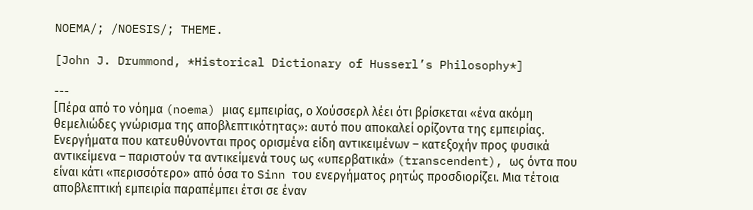NOEMA/; /NOESIS/; THEME.

[John J. Drummond, *Historical Dictionary of Husserl’s Philosophy*]

---
[Πέρα από το νόημα (noema) μιας εμπειρίας, ο Χούσσερλ λέει ότι βρίσκεται «ένα ακόμη θεμελιώδες γνώρισμα της αποβλεπτικότητας»: αυτό που αποκαλεί ορίζοντα της εμπειρίας. Ενεργήματα που κατευθύνονται προς ορισμένα είδη αντικειμένων – κατεξοχήν προς φυσικά αντικείμενα – παριστούν τα αντικείμενά τους ως «υπερβατικά» (transcendent), ως όντα που είναι κάτι «περισσότερο» από όσα το Sinn του ενεργήματος ρητώς προσδιορίζει. Μια τέτοια αποβλεπτική εμπειρία παραπέμπει έτσι σε έναν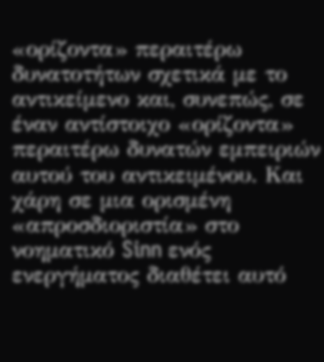«ορίζοντα» περαιτέρω δυνατοτήτων σχετικά με το αντικείμενο και, συνεπώς, σε έναν αντίστοιχο «ορίζοντα» περαιτέρω δυνατών εμπειριών αυτού του αντικειμένου. Και χάρη σε μια ορισμένη «απροσδιοριστία» στο νοηματικό Sinn ενός ενεργήματος διαθέτει αυτό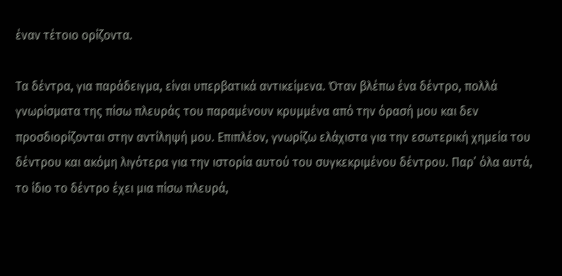έναν τέτοιο ορίζοντα.

Τα δέντρα, για παράδειγμα, είναι υπερβατικά αντικείμενα. Όταν βλέπω ένα δέντρο, πολλά γνωρίσματα της πίσω πλευράς του παραμένουν κρυμμένα από την όρασή μου και δεν προσδιορίζονται στην αντίληψή μου. Επιπλέον, γνωρίζω ελάχιστα για την εσωτερική χημεία του δέντρου και ακόμη λιγότερα για την ιστορία αυτού του συγκεκριμένου δέντρου. Παρ’ όλα αυτά, το ίδιο το δέντρο έχει μια πίσω πλευρά,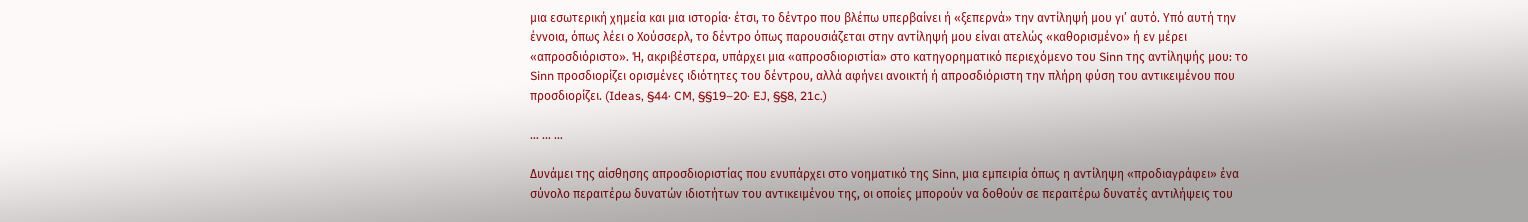μια εσωτερική χημεία και μια ιστορία· έτσι, το δέντρο που βλέπω υπερβαίνει ή «ξεπερνά» την αντίληψή μου γι’ αυτό. Υπό αυτή την έννοια, όπως λέει ο Χούσσερλ, το δέντρο όπως παρουσιάζεται στην αντίληψή μου είναι ατελώς «καθορισμένο» ή εν μέρει «απροσδιόριστο». Ή, ακριβέστερα, υπάρχει μια «απροσδιοριστία» στο κατηγορηματικό περιεχόμενο του Sinn της αντίληψής μου: το Sinn προσδιορίζει ορισμένες ιδιότητες του δέντρου, αλλά αφήνει ανοικτή ή απροσδιόριστη την πλήρη φύση του αντικειμένου που προσδιορίζει. (Ideas, §44· CM, §§19–20· EJ, §§8, 21c.)

… … …

Δυνάμει της αίσθησης απροσδιοριστίας που ενυπάρχει στο νοηματικό της Sinn, μια εμπειρία όπως η αντίληψη «προδιαγράφει» ένα σύνολο περαιτέρω δυνατών ιδιοτήτων του αντικειμένου της, οι οποίες μπορούν να δοθούν σε περαιτέρω δυνατές αντιλήψεις του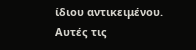ίδιου αντικειμένου. Αυτές τις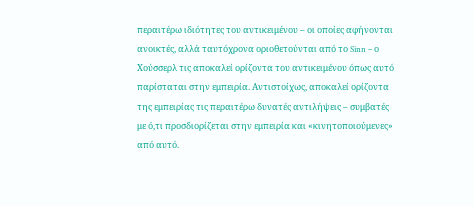περαιτέρω ιδιότητες του αντικειμένου – οι οποίες αφήνονται ανοικτές, αλλά ταυτόχρονα οριοθετούνται από το Sinn – ο Χούσσερλ τις αποκαλεί ορίζοντα του αντικειμένου όπως αυτό παρίσταται στην εμπειρία. Αντιστοίχως, αποκαλεί ορίζοντα της εμπειρίας τις περαιτέρω δυνατές αντιλήψεις – συμβατές με ό,τι προσδιορίζεται στην εμπειρία και «κινητοποιούμενες» από αυτό.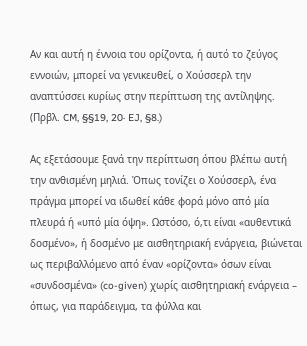Αν και αυτή η έννοια του ορίζοντα, ή αυτό το ζεύγος εννοιών, μπορεί να γενικευθεί, ο Χούσσερλ την αναπτύσσει κυρίως στην περίπτωση της αντίληψης. (Πρβλ. CM, §§19, 20· EJ, §8.)

Ας εξετάσουμε ξανά την περίπτωση όπου βλέπω αυτή την ανθισμένη μηλιά. Όπως τονίζει ο Χούσσερλ, ένα πράγμα μπορεί να ιδωθεί κάθε φορά μόνο από μία πλευρά ή «υπό μία όψη». Ωστόσο, ό,τι είναι «αυθεντικά δοσμένο», ή δοσμένο με αισθητηριακή ενάργεια, βιώνεται ως περιβαλλόμενο από έναν «ορίζοντα» όσων είναι «συνδοσμένα» (co-given) χωρίς αισθητηριακή ενάργεια – όπως, για παράδειγμα, τα φύλλα και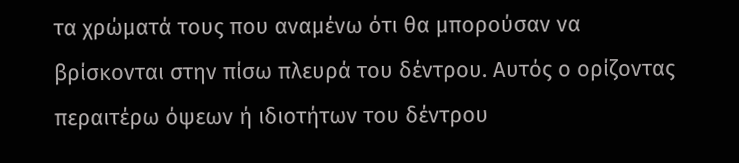τα χρώματά τους που αναμένω ότι θα μπορούσαν να βρίσκονται στην πίσω πλευρά του δέντρου. Αυτός ο ορίζοντας περαιτέρω όψεων ή ιδιοτήτων του δέντρου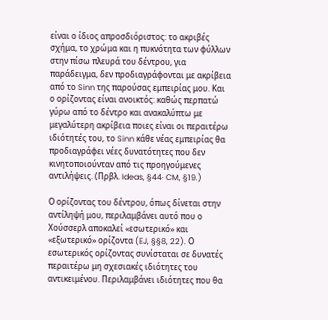είναι ο ίδιος απροσδιόριστος: το ακριβές σχήμα, το χρώμα και η πυκνότητα των φύλλων στην πίσω πλευρά του δέντρου, για παράδειγμα, δεν προδιαγράφονται με ακρίβεια από το Sinn της παρούσας εμπειρίας μου. Και ο ορίζοντας είναι ανοικτός: καθώς περπατώ γύρω από το δέντρο και ανακαλύπτω με μεγαλύτερη ακρίβεια ποιες είναι οι περαιτέρω ιδιότητές του, το Sinn κάθε νέας εμπειρίας θα προδιαγράφει νέες δυνατότητες που δεν κινητοποιούνταν από τις προηγούμενες αντιλήψεις. (Πρβλ. Ideas, §44· CM, §19.)

Ο ορίζοντας του δέντρου, όπως δίνεται στην αντίληψή μου, περιλαμβάνει αυτό που ο Χούσσερλ αποκαλεί «εσωτερικό» και «εξωτερικό» ορίζοντα (EJ, §§8, 22). Ο εσωτερικός ορίζοντας συνίσταται σε δυνατές περαιτέρω μη σχεσιακές ιδιότητες του αντικειμένου. Περιλαμβάνει ιδιότητες που θα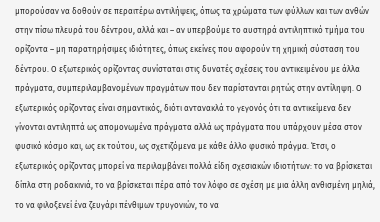μπορούσαν να δοθούν σε περαιτέρω αντιλήψεις, όπως τα χρώματα των φύλλων και των ανθών στην πίσω πλευρά του δέντρου, αλλά και – αν υπερβούμε το αυστηρά αντιληπτικό τμήμα του ορίζοντα – μη παρατηρήσιμες ιδιότητες, όπως εκείνες που αφορούν τη χημική σύσταση του δέντρου. Ο εξωτερικός ορίζοντας συνίσταται στις δυνατές σχέσεις του αντικειμένου με άλλα πράγματα, συμπεριλαμβανομένων πραγμάτων που δεν παρίστανται ρητώς στην αντίληψη. Ο εξωτερικός ορίζοντας είναι σημαντικός, διότι αντανακλά το γεγονός ότι τα αντικείμενα δεν γίνονται αντιληπτά ως απομονωμένα πράγματα αλλά ως πράγματα που υπάρχουν μέσα στον φυσικό κόσμο και, ως εκ τούτου, ως σχετιζόμενα με κάθε άλλο φυσικό πράγμα. Έτσι, ο εξωτερικός ορίζοντας μπορεί να περιλαμβάνει πολλά είδη σχεσιακών ιδιοτήτων: το να βρίσκεται δίπλα στη ροδακινιά, το να βρίσκεται πέρα από τον λόφο σε σχέση με μια άλλη ανθισμένη μηλιά, το να φιλοξενεί ένα ζευγάρι πένθιμων τρυγονιών, το να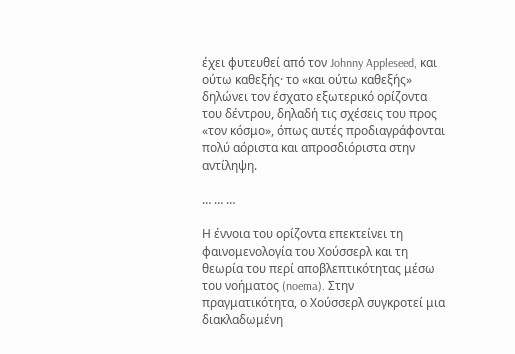έχει φυτευθεί από τον Johnny Appleseed, και ούτω καθεξής· το «και ούτω καθεξής» δηλώνει τον έσχατο εξωτερικό ορίζοντα του δέντρου, δηλαδή τις σχέσεις του προς «τον κόσμο», όπως αυτές προδιαγράφονται πολύ αόριστα και απροσδιόριστα στην αντίληψη.

… … …

Η έννοια του ορίζοντα επεκτείνει τη φαινομενολογία του Χούσσερλ και τη θεωρία του περί αποβλεπτικότητας μέσω του νοήματος (noema). Στην πραγματικότητα, ο Χούσσερλ συγκροτεί μια διακλαδωμένη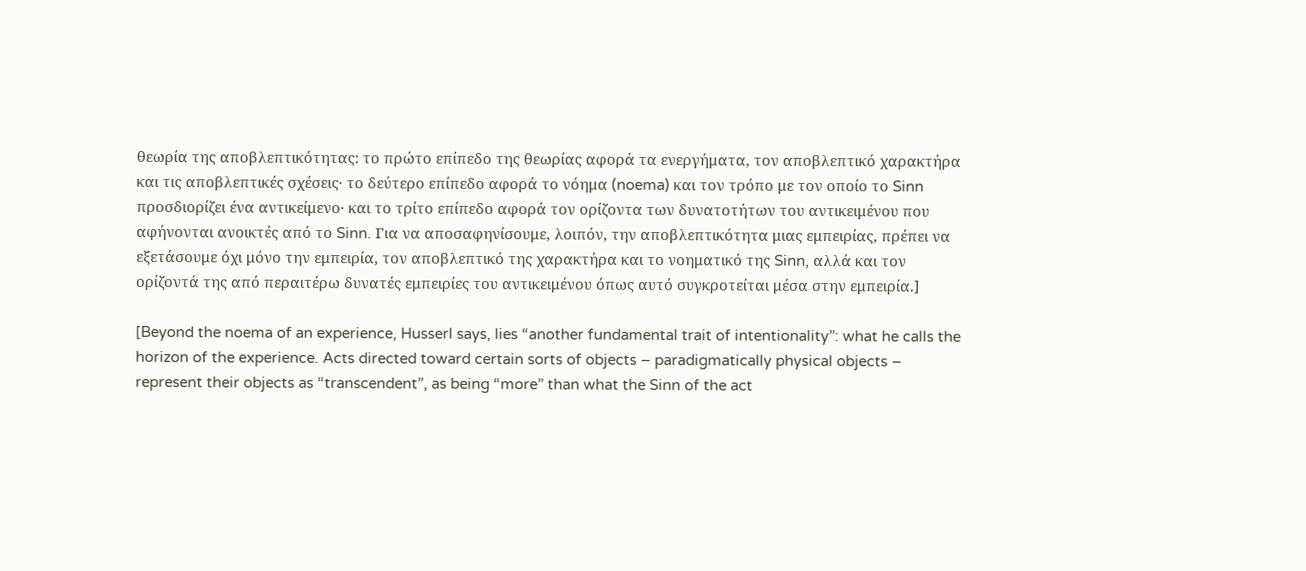θεωρία της αποβλεπτικότητας: το πρώτο επίπεδο της θεωρίας αφορά τα ενεργήματα, τον αποβλεπτικό χαρακτήρα και τις αποβλεπτικές σχέσεις· το δεύτερο επίπεδο αφορά το νόημα (noema) και τον τρόπο με τον οποίο το Sinn προσδιορίζει ένα αντικείμενο· και το τρίτο επίπεδο αφορά τον ορίζοντα των δυνατοτήτων του αντικειμένου που αφήνονται ανοικτές από το Sinn. Για να αποσαφηνίσουμε, λοιπόν, την αποβλεπτικότητα μιας εμπειρίας, πρέπει να εξετάσουμε όχι μόνο την εμπειρία, τον αποβλεπτικό της χαρακτήρα και το νοηματικό της Sinn, αλλά και τον ορίζοντά της από περαιτέρω δυνατές εμπειρίες του αντικειμένου όπως αυτό συγκροτείται μέσα στην εμπειρία.]

[Beyond the noema of an experience, Husserl says, lies “another fundamental trait of intentionality”: what he calls the horizon of the experience. Acts directed toward certain sorts of objects – paradigmatically physical objects – represent their objects as “transcendent”, as being “more” than what the Sinn of the act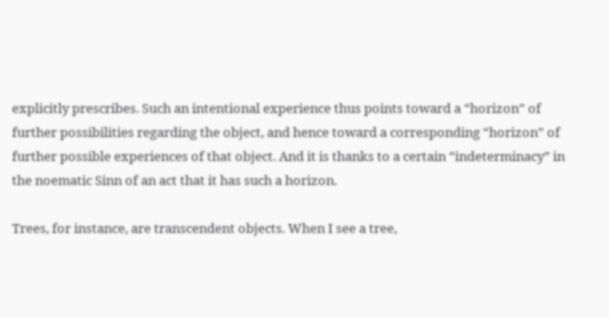explicitly prescribes. Such an intentional experience thus points toward a “horizon” of further possibilities regarding the object, and hence toward a corresponding “horizon” of further possible experiences of that object. And it is thanks to a certain “indeterminacy” in the noematic Sinn of an act that it has such a horizon.

Trees, for instance, are transcendent objects. When I see a tree,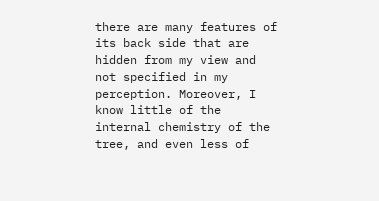there are many features of its back side that are hidden from my view and not specified in my perception. Moreover, I know little of the internal chemistry of the tree, and even less of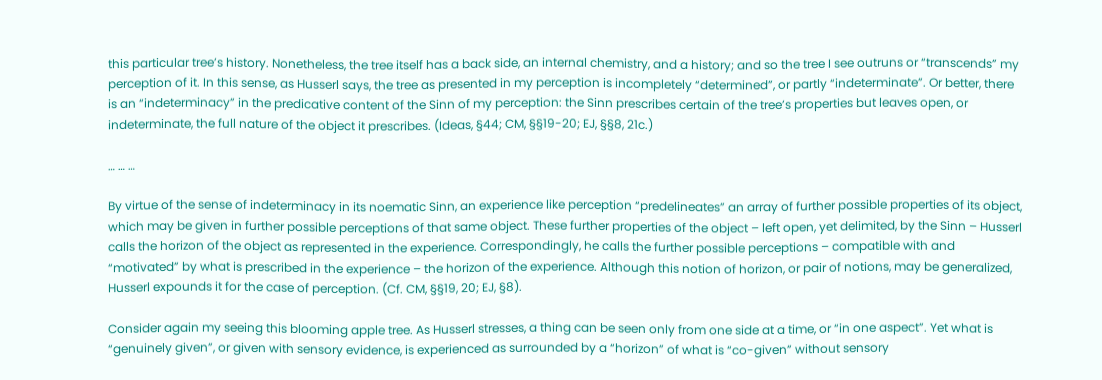this particular tree’s history. Nonetheless, the tree itself has a back side, an internal chemistry, and a history; and so the tree I see outruns or “transcends” my perception of it. In this sense, as Husserl says, the tree as presented in my perception is incompletely “determined”, or partly “indeterminate”. Or better, there is an “indeterminacy” in the predicative content of the Sinn of my perception: the Sinn prescribes certain of the tree’s properties but leaves open, or indeterminate, the full nature of the object it prescribes. (Ideas, §44; CM, §§19-20; EJ, §§8, 21c.)

… … …

By virtue of the sense of indeterminacy in its noematic Sinn, an experience like perception “predelineates” an array of further possible properties of its object, which may be given in further possible perceptions of that same object. These further properties of the object – left open, yet delimited, by the Sinn – Husserl calls the horizon of the object as represented in the experience. Correspondingly, he calls the further possible perceptions – compatible with and “motivated” by what is prescribed in the experience – the horizon of the experience. Although this notion of horizon, or pair of notions, may be generalized, Husserl expounds it for the case of perception. (Cf. CM, §§19, 20; EJ, §8).

Consider again my seeing this blooming apple tree. As Husserl stresses, a thing can be seen only from one side at a time, or “in one aspect”. Yet what is “genuinely given”, or given with sensory evidence, is experienced as surrounded by a “horizon” of what is “co-given” without sensory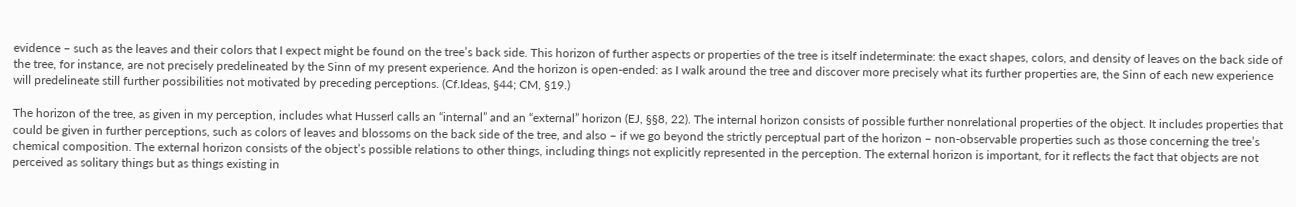evidence – such as the leaves and their colors that I expect might be found on the tree’s back side. This horizon of further aspects or properties of the tree is itself indeterminate: the exact shapes, colors, and density of leaves on the back side of the tree, for instance, are not precisely predelineated by the Sinn of my present experience. And the horizon is open-ended: as I walk around the tree and discover more precisely what its further properties are, the Sinn of each new experience will predelineate still further possibilities not motivated by preceding perceptions. (Cf.Ideas, §44; CM, §19.)

The horizon of the tree, as given in my perception, includes what Husserl calls an “internal” and an “external” horizon (EJ, §§8, 22). The internal horizon consists of possible further nonrelational properties of the object. It includes properties that could be given in further perceptions, such as colors of leaves and blossoms on the back side of the tree, and also – if we go beyond the strictly perceptual part of the horizon – non-observable properties such as those concerning the tree’s chemical composition. The external horizon consists of the object’s possible relations to other things, including things not explicitly represented in the perception. The external horizon is important, for it reflects the fact that objects are not perceived as solitary things but as things existing in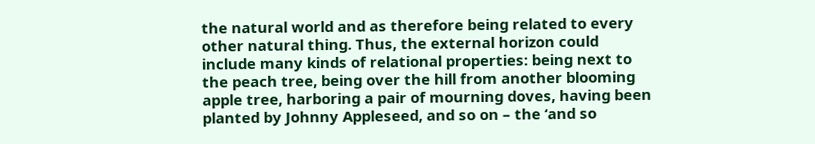the natural world and as therefore being related to every other natural thing. Thus, the external horizon could include many kinds of relational properties: being next to the peach tree, being over the hill from another blooming apple tree, harboring a pair of mourning doves, having been planted by Johnny Appleseed, and so on – the ‘and so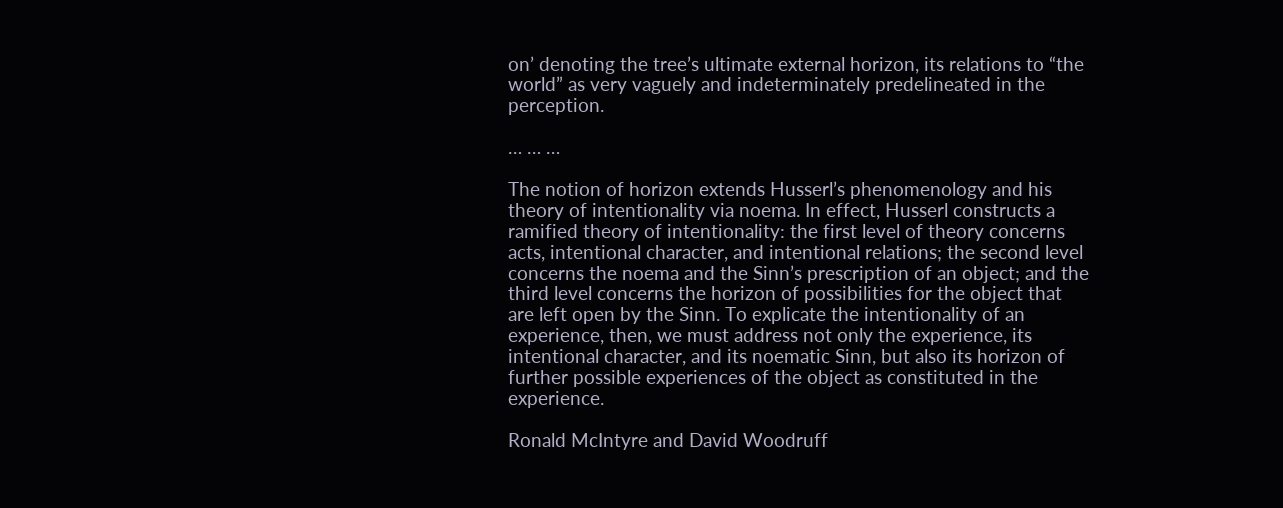on’ denoting the tree’s ultimate external horizon, its relations to “the world” as very vaguely and indeterminately predelineated in the perception.

… … …

The notion of horizon extends Husserl’s phenomenology and his theory of intentionality via noema. In effect, Husserl constructs a ramified theory of intentionality: the first level of theory concerns acts, intentional character, and intentional relations; the second level concerns the noema and the Sinn’s prescription of an object; and the third level concerns the horizon of possibilities for the object that are left open by the Sinn. To explicate the intentionality of an experience, then, we must address not only the experience, its intentional character, and its noematic Sinn, but also its horizon of further possible experiences of the object as constituted in the experience.

Ronald McIntyre and David Woodruff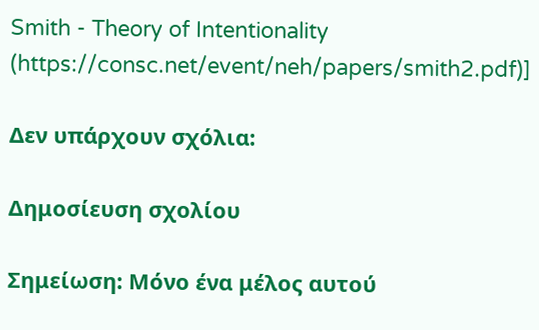Smith - Theory of Intentionality (https://consc.net/event/neh/papers/smith2.pdf)]

Δεν υπάρχουν σχόλια:

Δημοσίευση σχολίου

Σημείωση: Μόνο ένα μέλος αυτού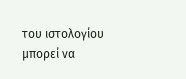του ιστολογίου μπορεί να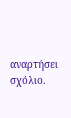αναρτήσει σχόλιο.